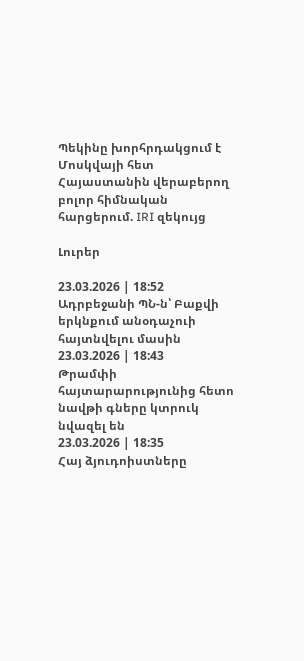Պեկինը խորհրդակցում է Մոսկվայի հետ Հայաստանին վերաբերող բոլոր հիմնական հարցերում. IRI զեկույց

Լուրեր

23.03.2026 | 18:52
Ադրբեջանի ՊՆ-ն՝ Բաքվի երկնքում անօդաչուի հայտնվելու մասին
23.03.2026 | 18:43
Թրամփի հայտարարությունից հետո նավթի գները կտրուկ նվազել են
23.03.2026 | 18:35
Հայ ձյուդոիստները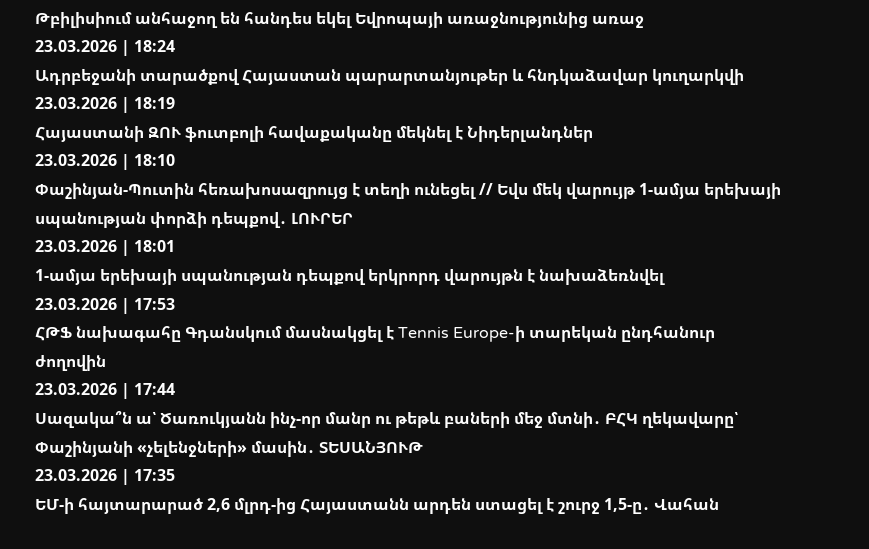Թբիլիսիում անհաջող են հանդես եկել Եվրոպայի առաջնությունից առաջ
23.03.2026 | 18:24
Ադրբեջանի տարածքով Հայաստան պարարտանյութեր և հնդկաձավար կուղարկվի
23.03.2026 | 18:19
Հայաստանի ԶՈՒ ֆուտբոլի հավաքականը մեկնել է Նիդերլանդներ
23.03.2026 | 18:10
Փաշինյան-Պուտին հեռախոսազրույց է տեղի ունեցել // Եվս մեկ վարույթ 1-ամյա երեխայի սպանության փորձի դեպքով․ ԼՈՒՐԵՐ
23.03.2026 | 18:01
1-ամյա երեխայի սպանության դեպքով երկրորդ վարույթն է նախաձեռնվել
23.03.2026 | 17:53
ՀԹՖ նախագահը Գդանսկում մասնակցել է Tennis Europe-ի տարեկան ընդհանուր ժողովին
23.03.2026 | 17:44
Սազակա՞ն ա՝ Ծառուկյանն ինչ-որ մանր ու թեթև բաների մեջ մտնի․ ԲՀԿ ղեկավարը՝ Փաշինյանի «չելենջների» մասին․ ՏԵՍԱՆՅՈՒԹ
23.03.2026 | 17:35
ԵՄ-ի հայտարարած 2,6 մլրդ-ից Հայաստանն արդեն ստացել է շուրջ 1,5-ը․ Վահան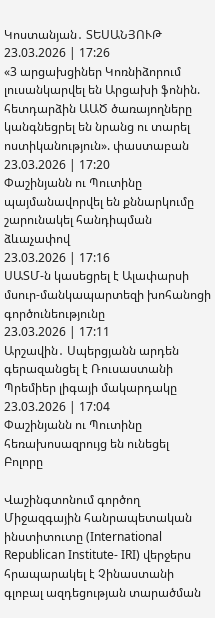Կոստանյան․ ՏԵՍԱՆՅՈՒԹ
23.03.2026 | 17:26
«3 արցախցիներ Կոռնիձորում լուսանկարվել են Արցախի ֆոնին. հետդարձին ԱԱԾ ծառայողները կանգնեցրել են նրանց ու տարել ոստիկանություն». փաստաբան
23.03.2026 | 17:20
Փաշինյանն ու Պուտինը պայմանավորվել են քննարկումը շարունակել հանդիպման ձևաչափով
23.03.2026 | 17:16
ՍԱՏՄ-ն կասեցրել է Ալափարսի մսուր-մանկապարտեզի խոհանոցի գործունեությունը
23.03.2026 | 17:11
Արշավին․ Սպերցյանն արդեն գերազանցել է Ռուսաստանի Պրեմիեր լիգայի մակարդակը
23.03.2026 | 17:04
Փաշինյանն ու Պուտինը հեռախոսազրույց են ունեցել
Բոլորը

Վաշինգտոնում գործող Միջազգային հանրապետական ինստիտուտը (International Republican Institute- IRI) վերջերս հրապարակել է Չինաստանի գլոբալ ազդեցության տարածման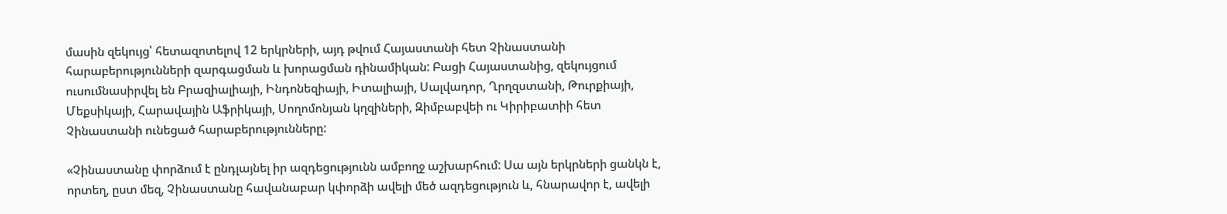մասին զեկույց՝ հետազոտելով 12 երկրների, այդ թվում Հայաստանի հետ Չինաստանի հարաբերությունների զարգացման և խորացման դինամիկան: Բացի Հայաստանից, զեկույցում ուսումնասիրվել են Բրազիալիայի, Ինդոնեզիայի, Իտալիայի, Սալվադոր, Ղրղզստանի, Թուրքիայի, Մեքսիկայի, Հարավային Աֆրիկայի, Սողոմոնյան կղզիների, Զիմբաբվեի ու Կիրիբատիի հետ Չինաստանի ունեցած հարաբերությունները:

«Չինաստանը փորձում է ընդլայնել իր ազդեցությունն ամբողջ աշխարհում: Սա այն երկրների ցանկն է, որտեղ, ըստ մեզ, Չինաստանը հավանաբար կփորձի ավելի մեծ ազդեցություն և, հնարավոր է, ավելի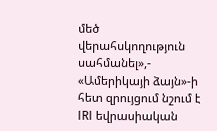մեծ վերահսկողություն սահմանել»,- «Ամերիկայի ձայն»-ի հետ զրույցում նշում է IRI եվրասիական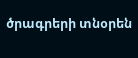ծրագրերի տնօրեն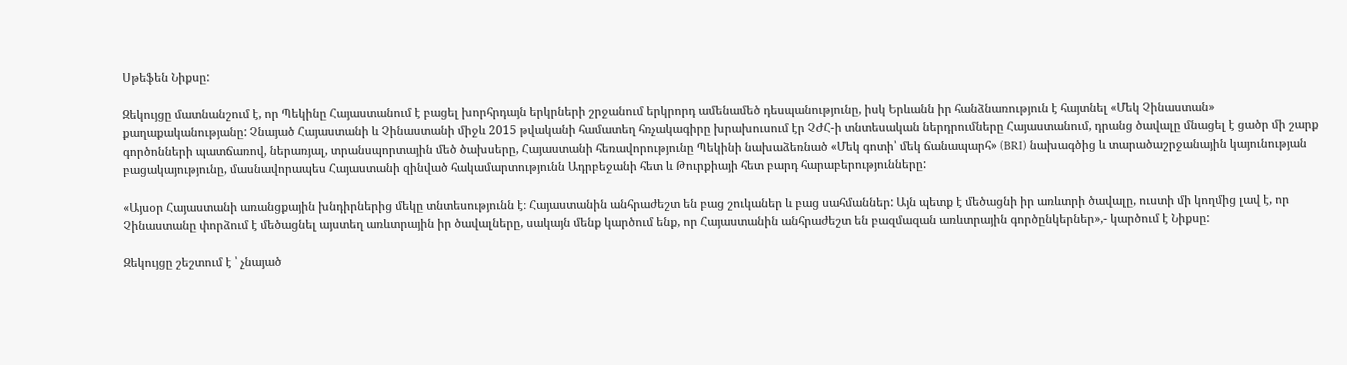Սթեֆեն Նիքսը:

Զեկույցը մատնանշում է, որ Պեկինը Հայաստանում է բացել խորհրդայն երկրների շրջանում երկրորդ ամենամեծ դեսպանությունը, իսկ Երևանն իր հանձնառություն է հայտնել «Մեկ Չինաստան» քաղաքականությանը: Չնայած Հայաստանի և Չինաստանի միջև 2015 թվականի համատեղ հռչակագիրը խրախուսում էր ՉԺՀ-ի տնտեսական ներդրումները Հայաստանում, դրանց ծավալը մնացել է ցածր մի շարք գործոնների պատճառով, ներառյալ, տրանսպորտային մեծ ծախսերը, Հայաստանի հեռավորությունը Պեկինի նախաձեռնած «Մեկ գոտի՝ մեկ ճանապարհ» (BRI) նախագծից և տարածաշրջանային կայունության բացակայությունը, մասնավորապես Հայաստանի զինված հակամարտությունն Ադրբեջանի հետ և Թուրքիայի հետ բարդ հարաբերությունները:

«Այսօր Հայաստանի առանցքային խնդիրներից մեկը տնտեսությունն է։ Հայաստանին անհրաժեշտ են բաց շուկաներ և բաց սահմաններ: Այն պետք է մեծացնի իր առևտրի ծավալը, ուստի մի կողմից լավ է, որ Չինաստանը փորձում է մեծացնել այստեղ առևտրային իր ծավալները, սակայն մենք կարծում ենք, որ Հայաստանին անհրաժեշտ են բազմազան առևտրային գործընկերներ»,- կարծում է Նիքսը:

Զեկույցը շեշտում է ՝ չնայած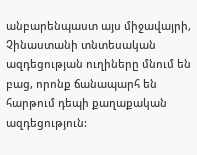անբարենպաստ այս միջավայրի, Չինաստանի տնտեսական ազդեցության ուղիները մնում են բաց, որոնք ճանապարհ են հարթում դեպի քաղաքական ազդեցություն: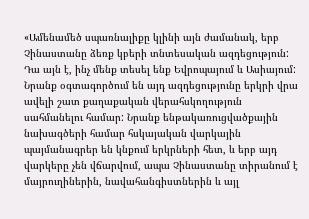«Ամենամեծ սպառնալիքը կլինի այն ժամանակ, երբ Չինաստանը ձեռք կբերի տնտեսական ազդեցություն: Դա այն է, ինչ մենք տեսել ենք Եվրոպայում և Ասիայում: Նրանք օգտագործում են այդ ազդեցությունը երկրի վրա ավելի շատ քաղաքական վերահսկողություն սահմանելու համար: Նրանք ենթակառուցվածքային նախագծերի համար հսկայական վարկային պայմանագրեր են կնքում երկրների հետ, և երբ այդ վարկերը չեն վճարվում, ապա Չինաստանը տիրանում է մայրուղիներին, նավահանգիստներին և այլ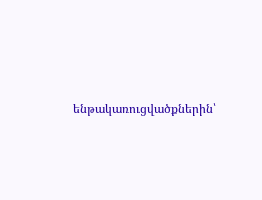ենթակառուցվածքներին՝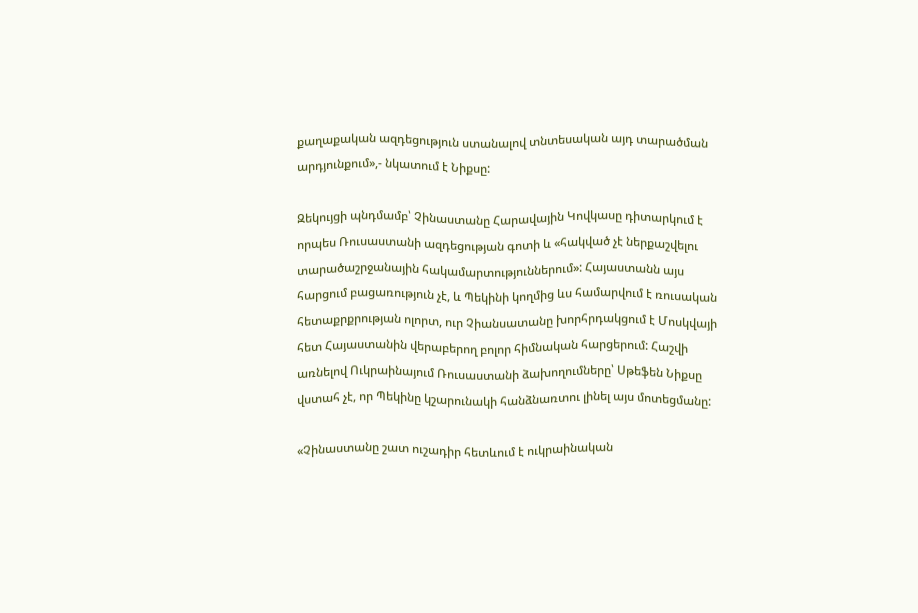քաղաքական ազդեցություն ստանալով տնտեսական այդ տարածման արդյունքում»,- նկատում է Նիքսը:

Զեկույցի պնդմամբ՝ Չինաստանը Հարավային Կովկասը դիտարկում է որպես Ռուսաստանի ազդեցության գոտի և «հակված չէ ներքաշվելու տարածաշրջանային հակամարտություններում»: Հայաստանն այս հարցում բացառություն չէ, և Պեկինի կողմից ևս համարվում է ռուսական հետաքրքրության ոլորտ, ուր Չիանսատանը խորհրդակցում է Մոսկվայի հետ Հայաստանին վերաբերող բոլոր հիմնական հարցերում: Հաշվի առնելով Ուկրաինայում Ռուսաստանի ձախողումները՝ Սթեֆեն Նիքսը վստահ չէ, որ Պեկինը կշարունակի հանձնառտու լինել այս մոտեցմանը:

«Չինաստանը շատ ուշադիր հետևում է ուկրաինական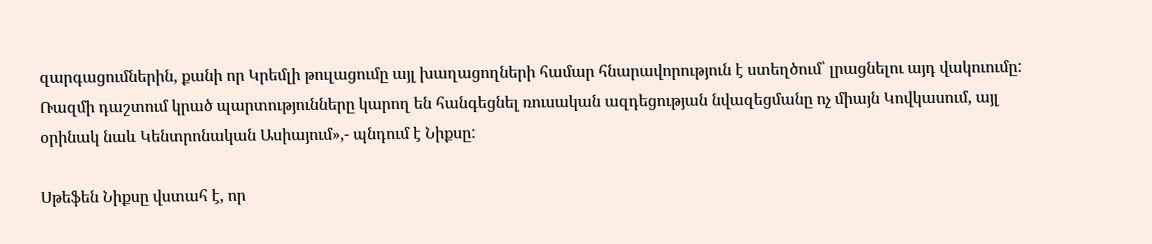զարգացումներին, քանի որ Կրեմլի թուլացումը այլ խաղացողների համար հնարավորություն է ստեղծում՝ լրացնելու այդ վակուումը: Ռազմի դաշտում կրած պարտությունները կարող են հանգեցնել ռուսական ազդեցության նվազեցմանը ոչ միայն Կովկասում, այլ օրինակ նաև Կենտրոնական Ասիայում»,- պնդում է Նիքսը:

Սթեֆեն Նիքսը վստահ է, որ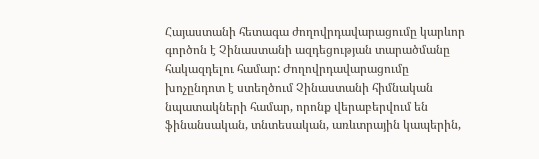Հայաստանի հետագա ժողովրդավարացումը կարևոր գործոն է Չինաստանի ազդեցության տարածմանը հակազդելու համար: Ժողովրդավարացումը խոչընդոտ է ստեղծում Չինաստանի հիմնական նպատակների համար, որոնք վերաբերվում են ֆինանսական, տնտեսական, առևտրային կապերին,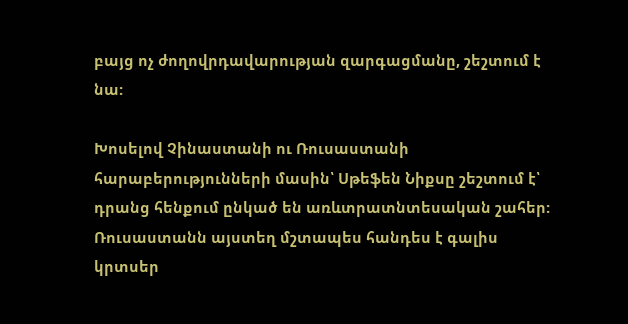բայց ոչ ժողովրդավարության զարգացմանը, շեշտում է նա:

Խոսելով Չինաստանի ու Ռուսաստանի հարաբերությունների մասին՝ Սթեֆեն Նիքսը շեշտում է՝ դրանց հենքում ընկած են առևտրատնտեսական շահեր: Ռուսաստանն այստեղ մշտապես հանդես է գալիս կրտսեր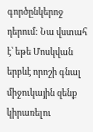գործընկերոջ դերում: Նա վստահ է՝ եթե Մոսկվան երբևէ որոշի գնալ միջուկային զենք կիրառելու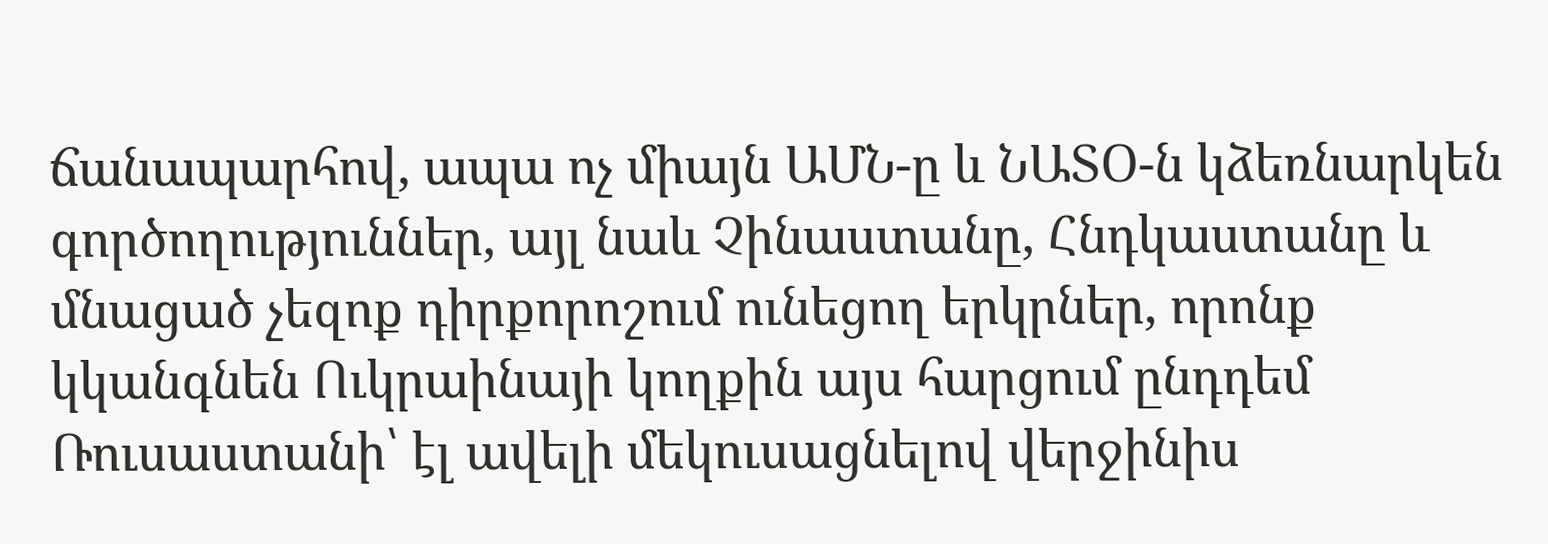ճանապարհով, ապա ոչ միայն ԱՄՆ-ը և ՆԱՏՕ-ն կձեռնարկեն գործողություններ, այլ նաև Չինաստանը, Հնդկաստանը և մնացած չեզոք դիրքորոշում ունեցող երկրներ, որոնք կկանգնեն Ուկրաինայի կողքին այս հարցում ընդդեմ Ռուսաստանի՝ էլ ավելի մեկուսացնելով վերջինիս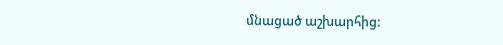մնացած աշխարհից: